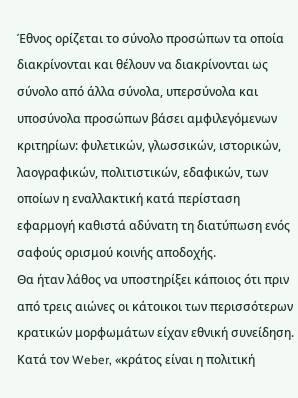Έθνος ορίζεται το σύνολο προσώπων τα οποία διακρίνονται και θέλουν να διακρίνονται ως σύνολο από άλλα σύνολα, υπερσύνολα και υποσύνολα προσώπων βάσει αμφιλεγόμενων κριτηρίων: φυλετικών, γλωσσικών, ιστορικών, λαογραφικών, πολιτιστικών, εδαφικών, των οποίων η εναλλακτική κατά περίσταση εφαρμογή καθιστά αδύνατη τη διατύπωση ενός σαφούς ορισμού κοινής αποδοχής.
Θα ήταν λάθος να υποστηρίξει κάποιος ότι πριν από τρεις αιώνες οι κάτοικοι των περισσότερων κρατικών μορφωμάτων είχαν εθνική συνείδηση. Κατά τον Weber, «κράτος είναι η πολιτική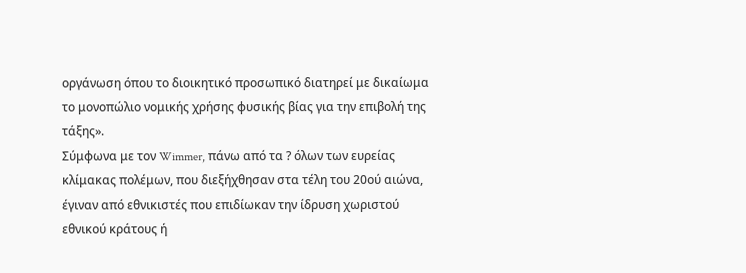οργάνωση όπου το διοικητικό προσωπικό διατηρεί με δικαίωμα το μονοπώλιο νομικής χρήσης φυσικής βίας για την επιβολή της τάξης».
Σύμφωνα με τον Wimmer, πάνω από τα ? όλων των ευρείας κλίμακας πολέμων, που διεξήχθησαν στα τέλη του 20ού αιώνα, έγιναν από εθνικιστές που επιδίωκαν την ίδρυση χωριστού εθνικού κράτους ή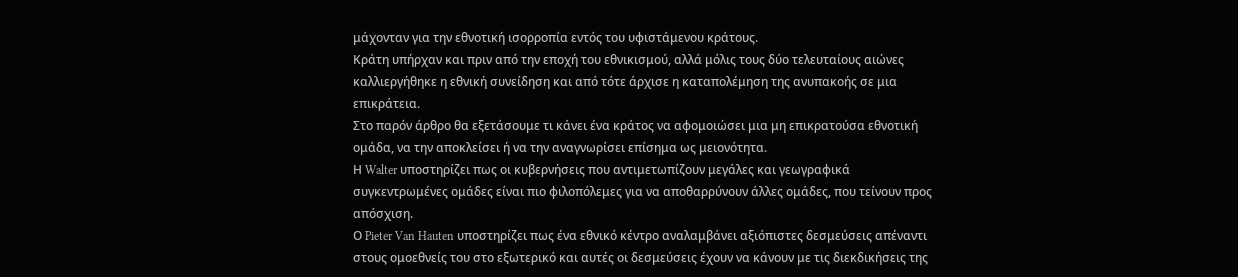μάχονταν για την εθνοτική ισορροπία εντός του υφιστάμενου κράτους.
Κράτη υπήρχαν και πριν από την εποχή του εθνικισμού, αλλά μόλις τους δύο τελευταίους αιώνες καλλιεργήθηκε η εθνική συνείδηση και από τότε άρχισε η καταπολέμηση της ανυπακοής σε μια επικράτεια.
Στο παρόν άρθρο θα εξετάσουμε τι κάνει ένα κράτος να αφομοιώσει μια μη επικρατούσα εθνοτική ομάδα, να την αποκλείσει ή να την αναγνωρίσει επίσημα ως μειονότητα.
Η Walter υποστηρίζει πως οι κυβερνήσεις που αντιμετωπίζουν μεγάλες και γεωγραφικά συγκεντρωμένες ομάδες είναι πιο φιλοπόλεμες για να αποθαρρύνουν άλλες ομάδες, που τείνουν προς απόσχιση.
Ο Pieter Van Hauten υποστηρίζει πως ένα εθνικό κέντρο αναλαμβάνει αξιόπιστες δεσμεύσεις απέναντι στους ομοεθνείς του στο εξωτερικό και αυτές οι δεσμεύσεις έχουν να κάνουν με τις διεκδικήσεις της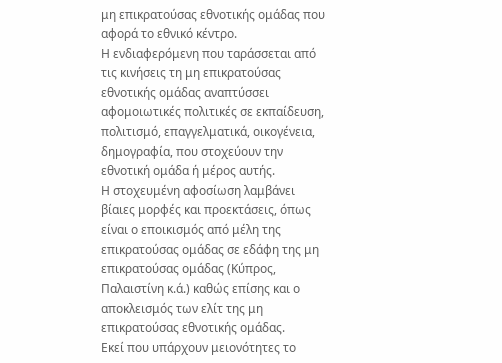μη επικρατούσας εθνοτικής ομάδας που αφορά το εθνικό κέντρο.
Η ενδιαφερόμενη που ταράσσεται από τις κινήσεις τη μη επικρατούσας εθνοτικής ομάδας αναπτύσσει αφομοιωτικές πολιτικές σε εκπαίδευση, πολιτισμό, επαγγελματικά, οικογένεια, δημογραφία, που στοχεύουν την εθνοτική ομάδα ή μέρος αυτής.
Η στοχευμένη αφοσίωση λαμβάνει βίαιες μορφές και προεκτάσεις, όπως είναι ο εποικισμός από μέλη της επικρατούσας ομάδας σε εδάφη της μη επικρατούσας ομάδας (Κύπρος, Παλαιστίνη κ.ά.) καθώς επίσης και ο αποκλεισμός των ελίτ της μη επικρατούσας εθνοτικής ομάδας.
Εκεί που υπάρχουν μειονότητες το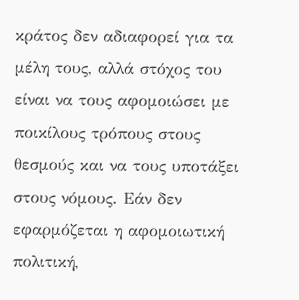κράτος δεν αδιαφορεί για τα μέλη τους, αλλά στόχος του είναι να τους αφομοιώσει με ποικίλους τρόπους στους θεσμούς και να τους υποτάξει στους νόμους. Εάν δεν εφαρμόζεται η αφομοιωτική πολιτική,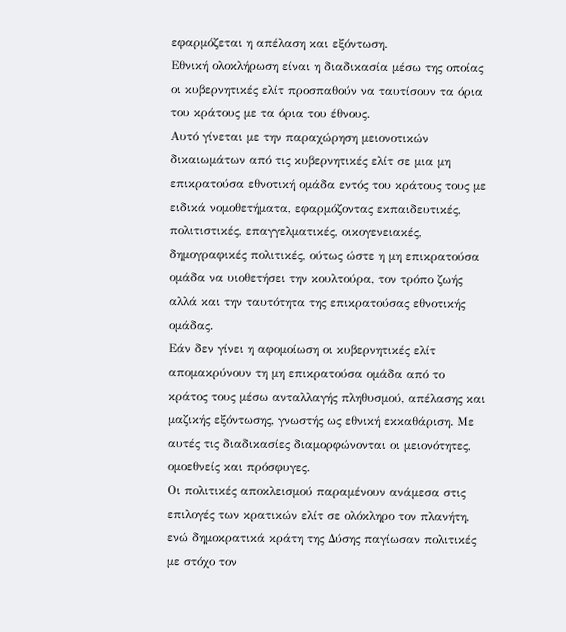εφαρμόζεται η απέλαση και εξόντωση.
Εθνική ολοκλήρωση είναι η διαδικασία μέσω της οποίας οι κυβερνητικές ελίτ προσπαθούν να ταυτίσουν τα όρια του κράτους με τα όρια του έθνους.
Αυτό γίνεται με την παραχώρηση μειονοτικών δικαιωμάτων από τις κυβερνητικές ελίτ σε μια μη επικρατούσα εθνοτική ομάδα εντός του κράτους τους με ειδικά νομοθετήματα, εφαρμόζοντας εκπαιδευτικές, πολιτιστικές, επαγγελματικές, οικογενειακές, δημογραφικές πολιτικές, ούτως ώστε η μη επικρατούσα ομάδα να υιοθετήσει την κουλτούρα, τον τρόπο ζωής αλλά και την ταυτότητα της επικρατούσας εθνοτικής ομάδας.
Εάν δεν γίνει η αφομοίωση οι κυβερνητικές ελίτ απομακρύνουν τη μη επικρατούσα ομάδα από το κράτος τους μέσω ανταλλαγής πληθυσμού, απέλασης και μαζικής εξόντωσης, γνωστής ως εθνική εκκαθάριση. Με αυτές τις διαδικασίες διαμορφώνονται οι μειονότητες, ομοεθνείς και πρόσφυγες.
Οι πολιτικές αποκλεισμού παραμένουν ανάμεσα στις επιλογές των κρατικών ελίτ σε ολόκληρο τον πλανήτη, ενώ δημοκρατικά κράτη της Δύσης παγίωσαν πολιτικές με στόχο τον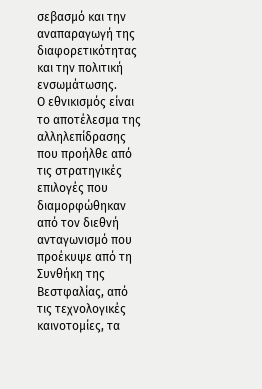σεβασμό και την αναπαραγωγή της διαφορετικότητας και την πολιτική ενσωμάτωσης.
Ο εθνικισμός είναι το αποτέλεσμα της αλληλεπίδρασης που προήλθε από τις στρατηγικές επιλογές που διαμορφώθηκαν από τον διεθνή ανταγωνισμό που προέκυψε από τη Συνθήκη της Βεστφαλίας, από τις τεχνολογικές καινοτομίες, τα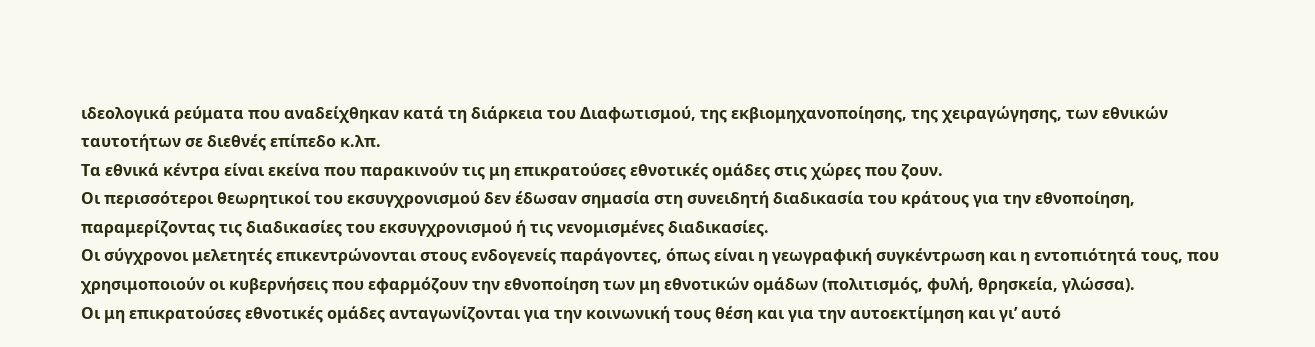ιδεολογικά ρεύματα που αναδείχθηκαν κατά τη διάρκεια του Διαφωτισμού, της εκβιομηχανοποίησης, της χειραγώγησης, των εθνικών ταυτοτήτων σε διεθνές επίπεδο κ.λπ.
Τα εθνικά κέντρα είναι εκείνα που παρακινούν τις μη επικρατούσες εθνοτικές ομάδες στις χώρες που ζουν.
Οι περισσότεροι θεωρητικοί του εκσυγχρονισμού δεν έδωσαν σημασία στη συνειδητή διαδικασία του κράτους για την εθνοποίηση, παραμερίζοντας τις διαδικασίες του εκσυγχρονισμού ή τις νενομισμένες διαδικασίες.
Οι σύγχρονοι μελετητές επικεντρώνονται στους ενδογενείς παράγοντες, όπως είναι η γεωγραφική συγκέντρωση και η εντοπιότητά τους, που χρησιμοποιούν οι κυβερνήσεις που εφαρμόζουν την εθνοποίηση των μη εθνοτικών ομάδων (πολιτισμός, φυλή, θρησκεία, γλώσσα).
Οι μη επικρατούσες εθνοτικές ομάδες ανταγωνίζονται για την κοινωνική τους θέση και για την αυτοεκτίμηση και γι’ αυτό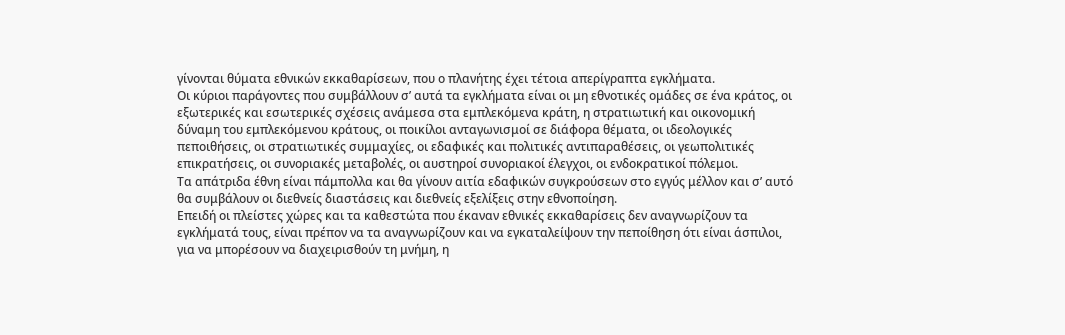γίνονται θύματα εθνικών εκκαθαρίσεων, που ο πλανήτης έχει τέτοια απερίγραπτα εγκλήματα.
Οι κύριοι παράγοντες που συμβάλλουν σ’ αυτά τα εγκλήματα είναι οι μη εθνοτικές ομάδες σε ένα κράτος, οι εξωτερικές και εσωτερικές σχέσεις ανάμεσα στα εμπλεκόμενα κράτη, η στρατιωτική και οικονομική δύναμη του εμπλεκόμενου κράτους, οι ποικίλοι ανταγωνισμοί σε διάφορα θέματα, οι ιδεολογικές πεποιθήσεις, οι στρατιωτικές συμμαχίες, οι εδαφικές και πολιτικές αντιπαραθέσεις, οι γεωπολιτικές επικρατήσεις, οι συνοριακές μεταβολές, οι αυστηροί συνοριακοί έλεγχοι, οι ενδοκρατικοί πόλεμοι.
Τα απάτριδα έθνη είναι πάμπολλα και θα γίνουν αιτία εδαφικών συγκρούσεων στο εγγύς μέλλον και σ’ αυτό θα συμβάλουν οι διεθνείς διαστάσεις και διεθνείς εξελίξεις στην εθνοποίηση.
Επειδή οι πλείστες χώρες και τα καθεστώτα που έκαναν εθνικές εκκαθαρίσεις δεν αναγνωρίζουν τα εγκλήματά τους, είναι πρέπον να τα αναγνωρίζουν και να εγκαταλείψουν την πεποίθηση ότι είναι άσπιλοι, για να μπορέσουν να διαχειρισθούν τη μνήμη, η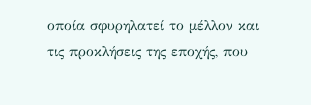οποία σφυρηλατεί το μέλλον και τις προκλήσεις της εποχής, που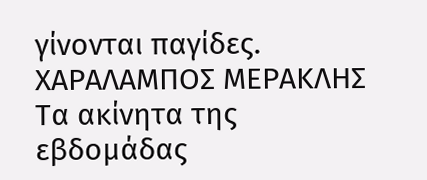γίνονται παγίδες.
ΧΑΡΑΛΑΜΠΟΣ ΜΕΡΑΚΛΗΣ
Τα ακίνητα της εβδομάδας